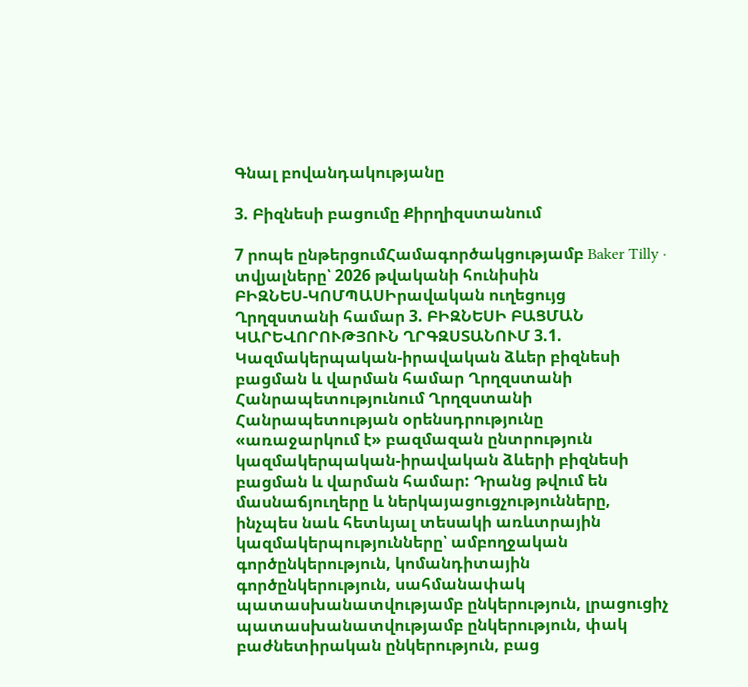Գնալ բովանդակությանը

3. Բիզնեսի բացումը Քիրղիզստանում

7 րոպե ընթերցումՀամագործակցությամբ Baker Tilly · տվյալները՝ 2026 թվականի հունիսին
ԲԻԶՆԵՍ-ԿՈՄՊԱՍԻրավական ուղեցույց Ղրղզստանի համար 3. ԲԻԶՆԵՍԻ ԲԱՑՄԱՆ ԿԱՐԵՎՈՐՈՒԹՅՈՒՆ ՂՐԳԶՍՏԱՆՈՒՄ 3.1. Կազմակերպական-իրավական ձևեր բիզնեսի բացման և վարման համար Ղրղզստանի Հանրապետությունում Ղրղզստանի Հանրապետության օրենսդրությունը «առաջարկում է» բազմազան ընտրություն կազմակերպական-իրավական ձևերի բիզնեսի բացման և վարման համար: Դրանց թվում են մասնաճյուղերը և ներկայացուցչությունները, ինչպես նաև հետևյալ տեսակի առևտրային կազմակերպությունները՝ ամբողջական գործընկերություն, կոմանդիտային գործընկերություն, սահմանափակ պատասխանատվությամբ ընկերություն, լրացուցիչ պատասխանատվությամբ ընկերություն, փակ բաժնետիրական ընկերություն, բաց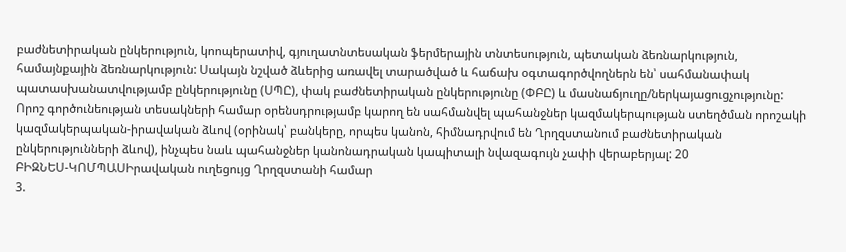բաժնետիրական ընկերություն, կոոպերատիվ, գյուղատնտեսական ֆերմերային տնտեսություն, պետական ձեռնարկություն, համայնքային ձեռնարկություն: Սակայն նշված ձևերից առավել տարածված և հաճախ օգտագործվողներն են՝ սահմանափակ պատասխանատվությամբ ընկերությունը (ՍՊԸ), փակ բաժնետիրական ընկերությունը (ՓԲԸ) և մասնաճյուղը/ներկայացուցչությունը: Որոշ գործունեության տեսակների համար օրենսդրությամբ կարող են սահմանվել պահանջներ կազմակերպության ստեղծման որոշակի կազմակերպական-իրավական ձևով (օրինակ՝ բանկերը, որպես կանոն, հիմնադրվում են Ղրղզստանում բաժնետիրական ընկերությունների ձևով), ինչպես նաև պահանջներ կանոնադրական կապիտալի նվազագույն չափի վերաբերյալ: 20
ԲԻԶՆԵՍ-ԿՈՄՊԱՍԻրավական ուղեցույց Ղրղզստանի համար
3.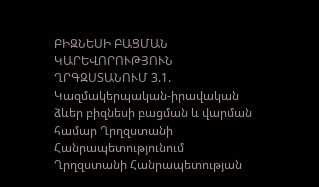ԲԻԶՆԵՍԻ ԲԱՑՄԱՆ ԿԱՐԵՎՈՐՈՒԹՅՈՒՆ ՂՐԳԶՍՏԱՆՈՒՄ 3.1. Կազմակերպական-իրավական ձևեր բիզնեսի բացման և վարման համար Ղրղզստանի Հանրապետությունում Ղրղզստանի Հանրապետության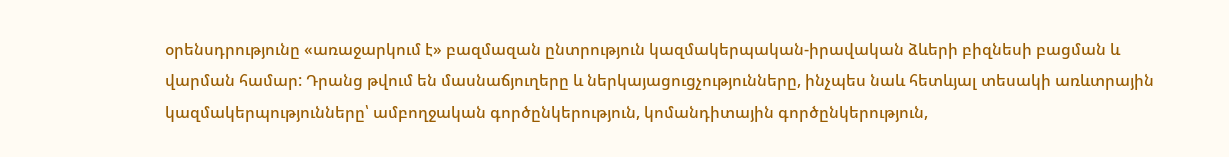օրենսդրությունը «առաջարկում է» բազմազան ընտրություն կազմակերպական-իրավական ձևերի բիզնեսի բացման և վարման համար: Դրանց թվում են մասնաճյուղերը և ներկայացուցչությունները, ինչպես նաև հետևյալ տեսակի առևտրային կազմակերպությունները՝ ամբողջական գործընկերություն, կոմանդիտային գործընկերություն,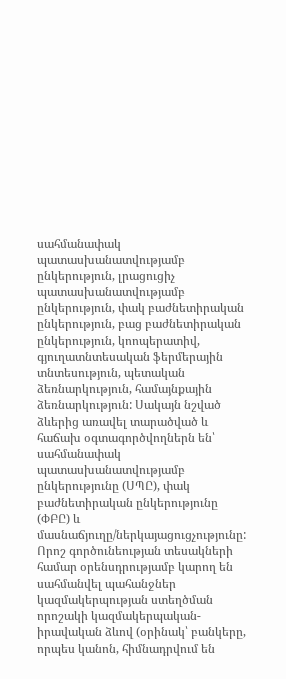սահմանափակ պատասխանատվությամբ ընկերություն, լրացուցիչ պատասխանատվությամբ ընկերություն, փակ բաժնետիրական ընկերություն, բաց բաժնետիրական ընկերություն, կոոպերատիվ, գյուղատնտեսական ֆերմերային տնտեսություն, պետական ձեռնարկություն, համայնքային ձեռնարկություն: Սակայն նշված ձևերից առավել տարածված և հաճախ օգտագործվողներն են՝ սահմանափակ պատասխանատվությամբ ընկերությունը (ՍՊԸ), փակ բաժնետիրական ընկերությունը (ՓԲԸ) և մասնաճյուղը/ներկայացուցչությունը: Որոշ գործունեության տեսակների համար օրենսդրությամբ կարող են սահմանվել պահանջներ կազմակերպության ստեղծման որոշակի կազմակերպական-իրավական ձևով (օրինակ՝ բանկերը, որպես կանոն, հիմնադրվում են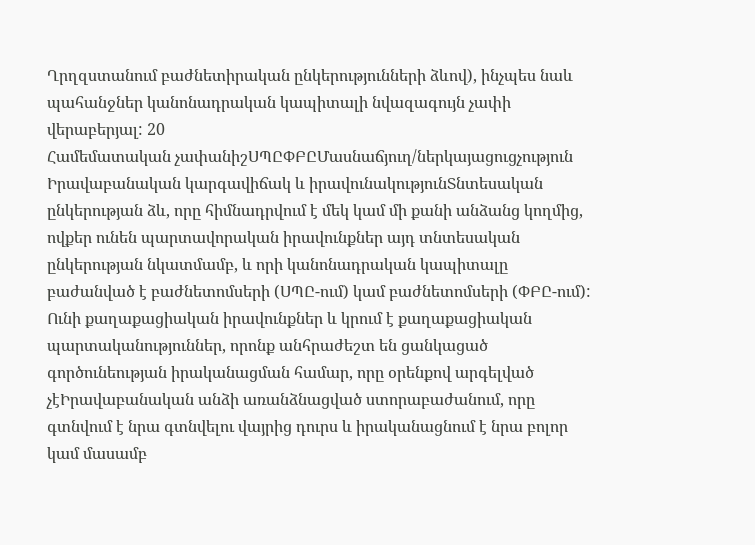Ղրղզստանում բաժնետիրական ընկերությունների ձևով), ինչպես նաև պահանջներ կանոնադրական կապիտալի նվազագույն չափի վերաբերյալ: 20
Համեմատական չափանիշՍՊԸՓԲԸՄասնաճյուղ/ներկայացուցչություն
Իրավաբանական կարգավիճակ և իրավունակությունՏնտեսական ընկերության ձև, որը հիմնադրվում է մեկ կամ մի քանի անձանց կողմից, ովքեր ունեն պարտավորական իրավունքներ այդ տնտեսական ընկերության նկատմամբ, և որի կանոնադրական կապիտալը բաժանված է բաժնետոմսերի (ՍՊԸ-ում) կամ բաժնետոմսերի (ՓԲԸ-ում): Ունի քաղաքացիական իրավունքներ և կրում է քաղաքացիական պարտականություններ, որոնք անհրաժեշտ են ցանկացած գործունեության իրականացման համար, որը օրենքով արգելված չէԻրավաբանական անձի առանձնացված ստորաբաժանում, որը գտնվում է նրա գտնվելու վայրից դուրս և իրականացնում է նրա բոլոր կամ մասամբ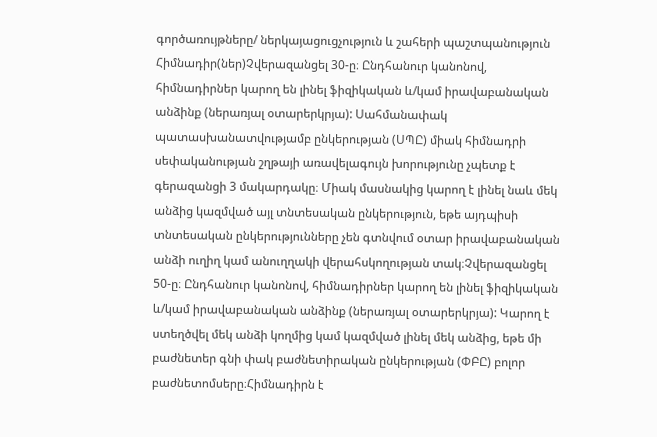գործառույթները/ ներկայացուցչություն և շահերի պաշտպանություն
Հիմնադիր(ներ)Չվերազանցել 30-ը։ Ընդհանուր կանոնով, հիմնադիրներ կարող են լինել ֆիզիկական և/կամ իրավաբանական անձինք (ներառյալ օտարերկրյա): Սահմանափակ պատասխանատվությամբ ընկերության (ՍՊԸ) միակ հիմնադրի սեփականության շղթայի առավելագույն խորությունը չպետք է գերազանցի 3 մակարդակը։ Միակ մասնակից կարող է լինել նաև մեկ անձից կազմված այլ տնտեսական ընկերություն, եթե այդպիսի տնտեսական ընկերությունները չեն գտնվում օտար իրավաբանական անձի ուղիղ կամ անուղղակի վերահսկողության տակ։Չվերազանցել 50-ը։ Ընդհանուր կանոնով, հիմնադիրներ կարող են լինել ֆիզիկական և/կամ իրավաբանական անձինք (ներառյալ օտարերկրյա): Կարող է ստեղծվել մեկ անձի կողմից կամ կազմված լինել մեկ անձից, եթե մի բաժնետեր գնի փակ բաժնետիրական ընկերության (ՓԲԸ) բոլոր բաժնետոմսերը։Հիմնադիրն է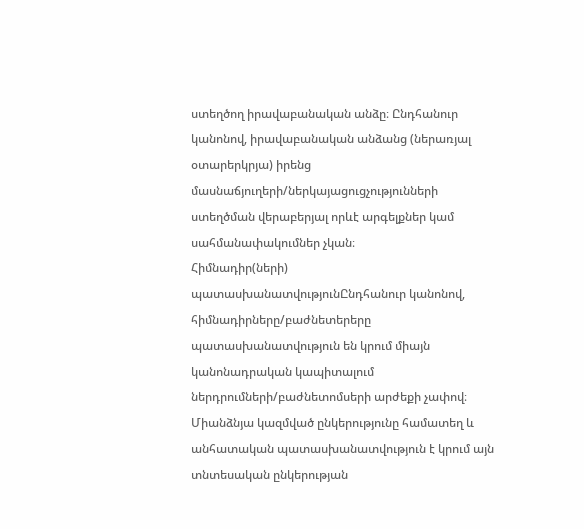ստեղծող իրավաբանական անձը։ Ընդհանուր կանոնով, իրավաբանական անձանց (ներառյալ օտարերկրյա) իրենց մասնաճյուղերի/ներկայացուցչությունների ստեղծման վերաբերյալ որևէ արգելքներ կամ սահմանափակումներ չկան։
Հիմնադիր(ների) պատասխանատվությունԸնդհանուր կանոնով, հիմնադիրները/բաժնետերերը պատասխանատվություն են կրում միայն կանոնադրական կապիտալում ներդրումների/բաժնետոմսերի արժեքի չափով։ Միանձնյա կազմված ընկերությունը համատեղ և անհատական պատասխանատվություն է կրում այն տնտեսական ընկերության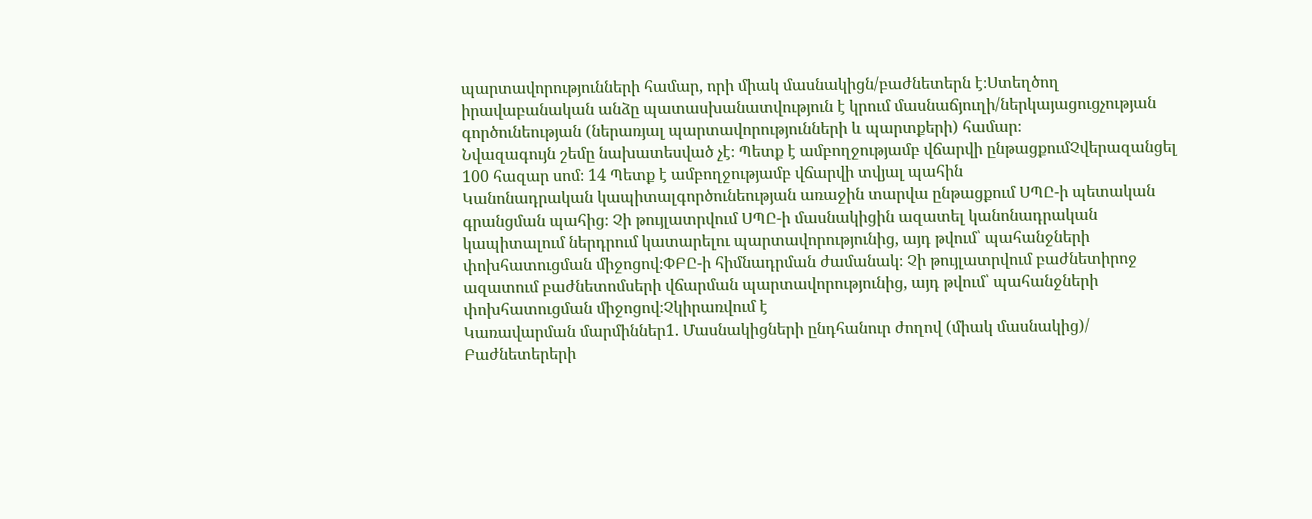պարտավորությունների համար, որի միակ մասնակիցն/բաժնետերն է։Ստեղծող իրավաբանական անձը պատասխանատվություն է կրում մասնաճյուղի/ներկայացուցչության գործունեության (ներառյալ պարտավորությունների և պարտքերի) համար։
Նվազագույն շեմը նախատեսված չէ։ Պետք է ամբողջությամբ վճարվի ընթացքումՉվերազանցել 100 հազար սոմ։ 14 Պետք է ամբողջությամբ վճարվի տվյալ պահին
Կանոնադրական կապիտալգործունեության առաջին տարվա ընթացքում ՍՊԸ-ի պետական գրանցման պահից։ Չի թույլատրվում ՍՊԸ-ի մասնակիցին ազատել կանոնադրական կապիտալում ներդրում կատարելու պարտավորությունից, այդ թվում՝ պահանջների փոխհատուցման միջոցով։ՓԲԸ-ի հիմնադրման ժամանակ։ Չի թույլատրվում բաժնետիրոջ ազատում բաժնետոմսերի վճարման պարտավորությունից, այդ թվում՝ պահանջների փոխհատուցման միջոցով։Չկիրառվում է
Կառավարման մարմիններ1. Մասնակիցների ընդհանուր ժողով (միակ մասնակից)/ Բաժնետերերի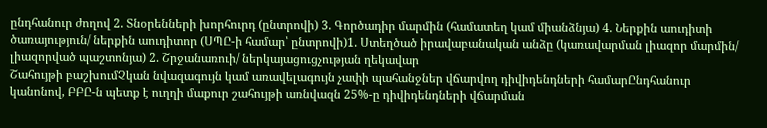ընդհանուր ժողով 2. Տնօրենների խորհուրդ (ընտրովի) 3. Գործադիր մարմին (համատեղ կամ միանձնյա) 4. Ներքին աուդիտի ծառայություն/ ներքին աուդիտոր (ՍՊԸ-ի համար՝ ընտրովի)1. Ստեղծած իրավաբանական անձը (կառավարման լիազոր մարմին/ լիազորված պաշտոնյա) 2. Շրջանառուի/ ներկայացուցչության ղեկավար
Շահույթի բաշխումՉկան նվազագույն կամ առավելագույն չափի պահանջներ վճարվող դիվիդենդների համարԸնդհանուր կանոնով, ԲԲԸ-ն պետք է ուղղի մաքուր շահույթի առնվազն 25%-ը դիվիդենդների վճարման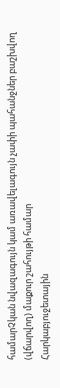համարՉկան նվազագույն կամ առավելագույն չափի պահանջներ բաշխվող (վճարվող) մաքուր շահույթի համար
Հարկաբյուջետային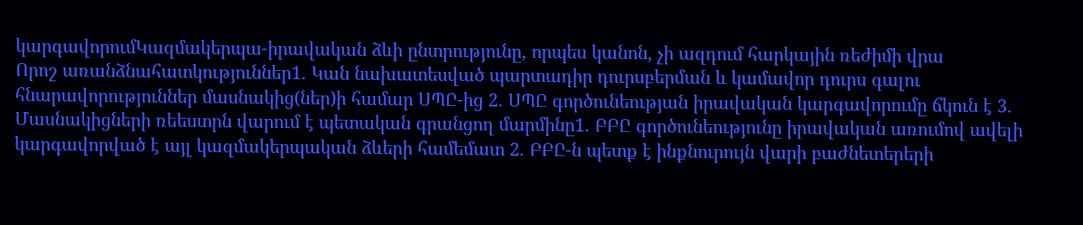կարգավորումԿազմակերպա-իրավական ձևի ընտրությունը, որպես կանոն, չի ազդում հարկային ռեժիմի վրա
Որոշ առանձնահատկություններ1. Կան նախատեսված պարտադիր դուրսբերման և կամավոր դուրս գալու հնարավորություններ մասնակից(ներ)ի համար ՍՊԸ-ից 2. ՍՊԸ գործունեության իրավական կարգավորումը ճկուն է 3. Մասնակիցների ռեեստրն վարում է պետական գրանցող մարմինը1. ԲԲԸ գործունեությունը իրավական առումով ավելի կարգավորված է այլ կազմակերպական ձևերի համեմատ 2. ԲԲԸ-ն պետք է ինքնուրույն վարի բաժնետերերի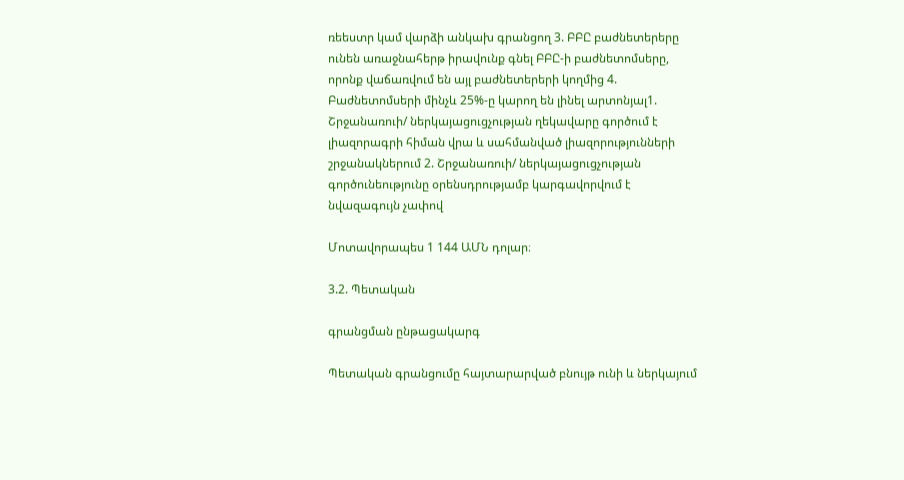ռեեստր կամ վարձի անկախ գրանցող 3. ԲԲԸ բաժնետերերը ունեն առաջնահերթ իրավունք գնել ԲԲԸ-ի բաժնետոմսերը, որոնք վաճառվում են այլ բաժնետերերի կողմից 4. Բաժնետոմսերի մինչև 25%-ը կարող են լինել արտոնյալ1. Շրջանառուի/ ներկայացուցչության ղեկավարը գործում է լիազորագրի հիման վրա և սահմանված լիազորությունների շրջանակներում 2. Շրջանառուի/ ներկայացուցչության գործունեությունը օրենսդրությամբ կարգավորվում է նվազագույն չափով

Մոտավորապես 1 144 ԱՄՆ դոլար։

3.2. Պետական

գրանցման ընթացակարգ

Պետական գրանցումը հայտարարված բնույթ ունի և ներկայում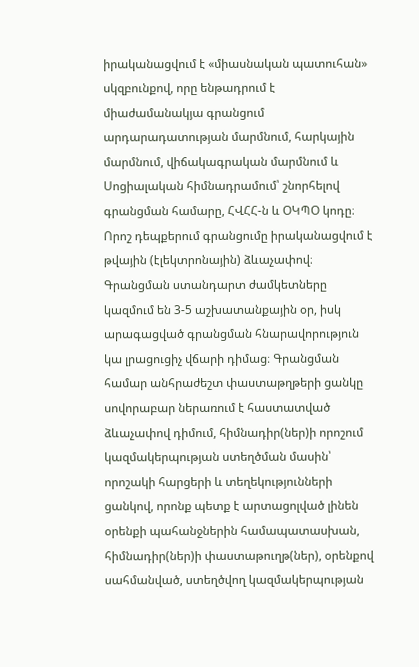իրականացվում է «միասնական պատուհան» սկզբունքով, որը ենթադրում է միաժամանակյա գրանցում արդարադատության մարմնում, հարկային մարմնում, վիճակագրական մարմնում և Սոցիալական հիմնադրամում՝ շնորհելով գրանցման համարը, ՀՎՀՀ-ն և ՕԿՊՕ կոդը։ Որոշ դեպքերում գրանցումը իրականացվում է թվային (էլեկտրոնային) ձևաչափով։ Գրանցման ստանդարտ ժամկետները կազմում են 3-5 աշխատանքային օր, իսկ արագացված գրանցման հնարավորություն կա լրացուցիչ վճարի դիմաց։ Գրանցման համար անհրաժեշտ փաստաթղթերի ցանկը սովորաբար ներառում է հաստատված ձևաչափով դիմում, հիմնադիր(ներ)ի որոշում կազմակերպության ստեղծման մասին՝ որոշակի հարցերի և տեղեկությունների ցանկով, որոնք պետք է արտացոլված լինեն օրենքի պահանջներին համապատասխան, հիմնադիր(ներ)ի փաստաթուղթ(ներ), օրենքով սահմանված, ստեղծվող կազմակերպության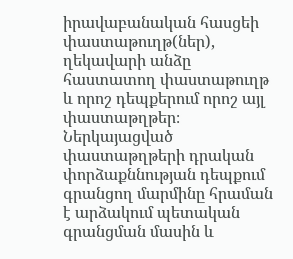իրավաբանական հասցեի փաստաթուղթ(ներ), ղեկավարի անձը հաստատող փաստաթուղթ և որոշ դեպքերում որոշ այլ փաստաթղթեր։ Ներկայացված փաստաթղթերի դրական փորձաքննության դեպքում գրանցող մարմինը հրաման է արձակում պետական գրանցման մասին և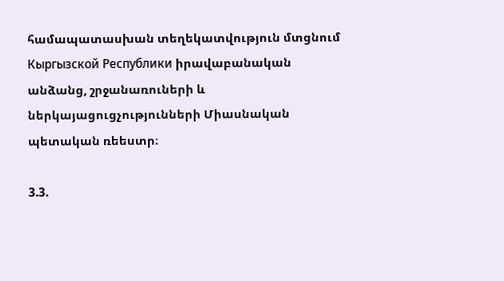համապատասխան տեղեկատվություն մտցնում Кыргызской Республики իրավաբանական անձանց, շրջանառուների և ներկայացուցչությունների Միասնական պետական ռեեստր։

3.3.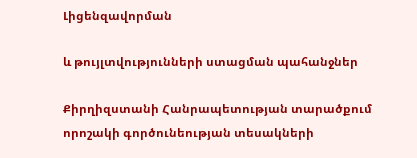Լիցենզավորման

և թույլտվությունների ստացման պահանջներ

Քիրղիզստանի Հանրապետության տարածքում որոշակի գործունեության տեսակների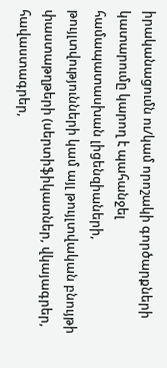իրականացումն ու/կամ որոշակի գործարքների կատարումը կարող է պահանջել համապատասխան լիցենզիաների, թույլտվությունների կամ այլ թույլտվական բնույթի փաստաթղթերի (սերտիֆիկատներ, վկայագրեր, հավաստագրեր,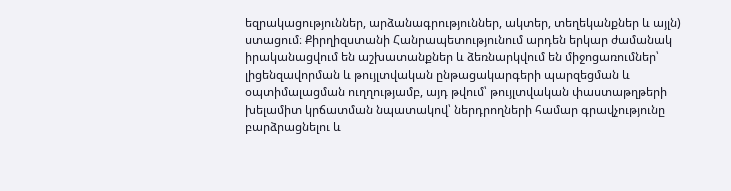եզրակացություններ, արձանագրություններ, ակտեր, տեղեկանքներ և այլն) ստացում։ Քիրղիզստանի Հանրապետությունում արդեն երկար ժամանակ իրականացվում են աշխատանքներ և ձեռնարկվում են միջոցառումներ՝ լիցենզավորման և թույլտվական ընթացակարգերի պարզեցման և օպտիմալացման ուղղությամբ, այդ թվում՝ թույլտվական փաստաթղթերի խելամիտ կրճատման նպատակով՝ ներդրողների համար գրավչությունը բարձրացնելու և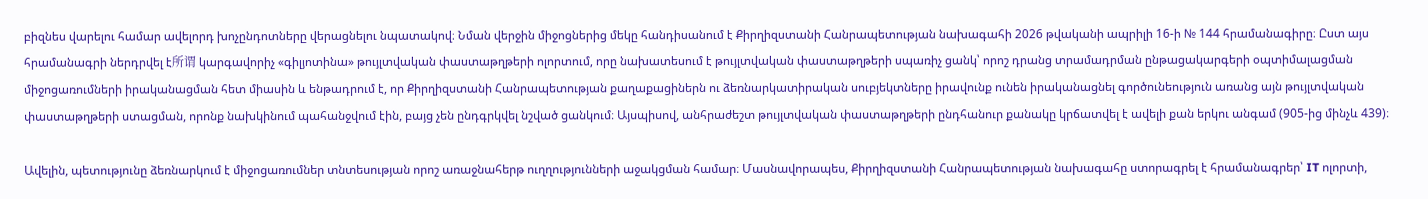բիզնես վարելու համար ավելորդ խոչընդոտները վերացնելու նպատակով։ Նման վերջին միջոցներից մեկը հանդիսանում է Քիրղիզստանի Հանրապետության նախագահի 2026 թվականի ապրիլի 16-ի № 144 հրամանագիրը։ Ըստ այս հրամանագրի ներդրվել է所谓 կարգավորիչ «գիլյոտինա» թույլտվական փաստաթղթերի ոլորտում, որը նախատեսում է թույլտվական փաստաթղթերի սպառիչ ցանկ՝ որոշ դրանց տրամադրման ընթացակարգերի օպտիմալացման միջոցառումների իրականացման հետ միասին և ենթադրում է, որ Քիրղիզստանի Հանրապետության քաղաքացիներն ու ձեռնարկատիրական սուբյեկտները իրավունք ունեն իրականացնել գործունեություն առանց այն թույլտվական փաստաթղթերի ստացման, որոնք նախկինում պահանջվում էին, բայց չեն ընդգրկվել նշված ցանկում։ Այսպիսով, անհրաժեշտ թույլտվական փաստաթղթերի ընդհանուր քանակը կրճատվել է ավելի քան երկու անգամ (905-ից մինչև 439)։

Ավելին, պետությունը ձեռնարկում է միջոցառումներ տնտեսության որոշ առաջնահերթ ուղղությունների աջակցման համար։ Մասնավորապես, Քիրղիզստանի Հանրապետության նախագահը ստորագրել է հրամանագրեր՝ IT ոլորտի,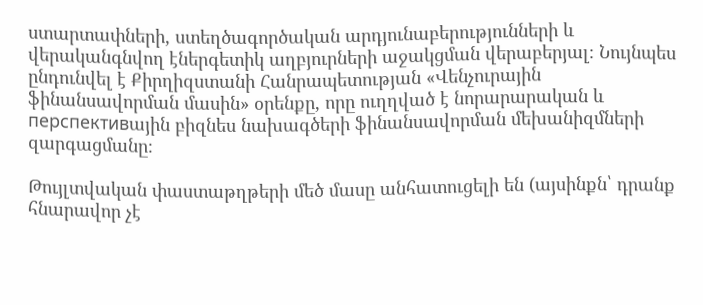ստարտափների, ստեղծագործական արդյունաբերությունների և վերականգնվող էներգետիկ աղբյուրների աջակցման վերաբերյալ։ Նույնպես ընդունվել է Քիրղիզստանի Հանրապետության «Վենչուրային ֆինանսավորման մասին» օրենքը, որը ուղղված է նորարարական և перспективային բիզնես նախագծերի ֆինանսավորման մեխանիզմների զարգացմանը։

Թույլտվական փաստաթղթերի մեծ մասը անհատուցելի են (այսինքն՝ դրանք հնարավոր չէ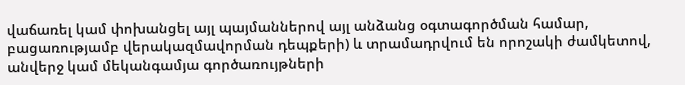վաճառել կամ փոխանցել այլ պայմաններով այլ անձանց օգտագործման համար, բացառությամբ վերակազմավորման դեպքերի) և տրամադրվում են որոշակի ժամկետով, անվերջ կամ մեկանգամյա գործառույթների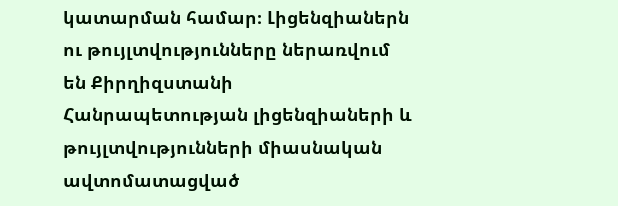կատարման համար։ Լիցենզիաներն ու թույլտվությունները ներառվում են Քիրղիզստանի Հանրապետության լիցենզիաների և թույլտվությունների միասնական ավտոմատացված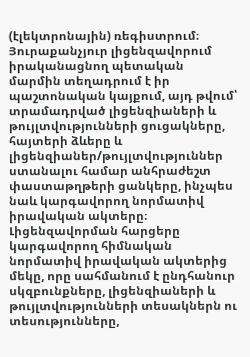(էլեկտրոնային) ռեգիստրում։ Յուրաքանչյուր լիցենզավորում իրականացնող պետական մարմին տեղադրում է իր պաշտոնական կայքում, այդ թվում՝ տրամադրված լիցենզիաների և թույլտվությունների ցուցակները, հայտերի ձևերը և լիցենզիաներ/թույլտվություններ ստանալու համար անհրաժեշտ փաստաթղթերի ցանկերը, ինչպես նաև կարգավորող նորմատիվ իրավական ակտերը։ Լիցենզավորման հարցերը կարգավորող հիմնական նորմատիվ իրավական ակտերից մեկը, որը սահմանում է ընդհանուր սկզբունքները, լիցենզիաների և թույլտվությունների տեսակներն ու տեսությունները,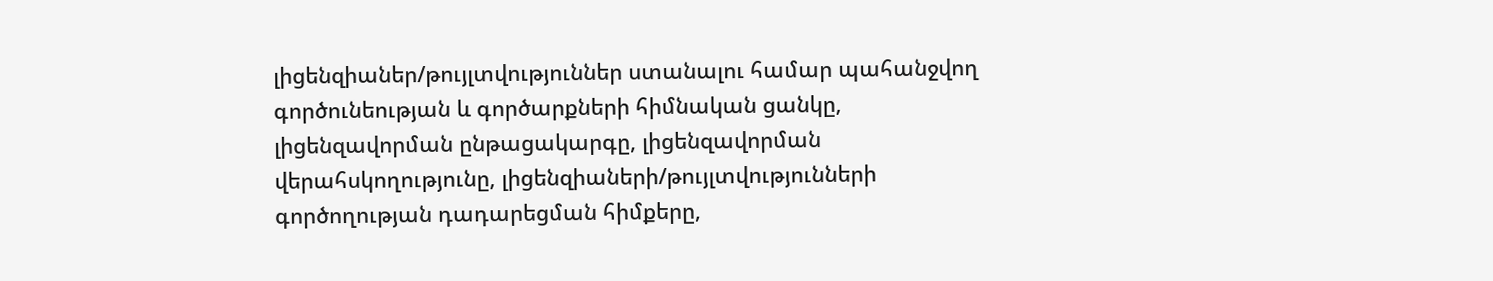լիցենզիաներ/թույլտվություններ ստանալու համար պահանջվող գործունեության և գործարքների հիմնական ցանկը, լիցենզավորման ընթացակարգը, լիցենզավորման վերահսկողությունը, լիցենզիաների/թույլտվությունների գործողության դադարեցման հիմքերը,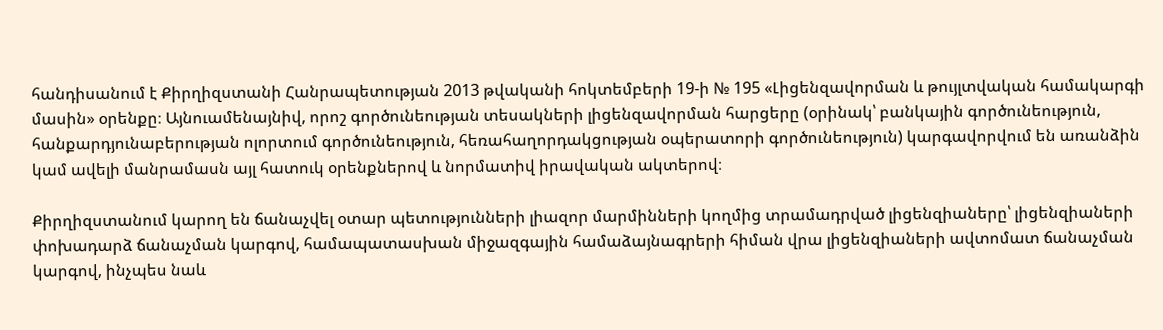հանդիսանում է Քիրղիզստանի Հանրապետության 2013 թվականի հոկտեմբերի 19-ի № 195 «Լիցենզավորման և թույլտվական համակարգի մասին» օրենքը։ Այնուամենայնիվ, որոշ գործունեության տեսակների լիցենզավորման հարցերը (օրինակ՝ բանկային գործունեություն, հանքարդյունաբերության ոլորտում գործունեություն, հեռահաղորդակցության օպերատորի գործունեություն) կարգավորվում են առանձին կամ ավելի մանրամասն այլ հատուկ օրենքներով և նորմատիվ իրավական ակտերով։

Քիրղիզստանում կարող են ճանաչվել օտար պետությունների լիազոր մարմինների կողմից տրամադրված լիցենզիաները՝ լիցենզիաների փոխադարձ ճանաչման կարգով, համապատասխան միջազգային համաձայնագրերի հիման վրա լիցենզիաների ավտոմատ ճանաչման կարգով, ինչպես նաև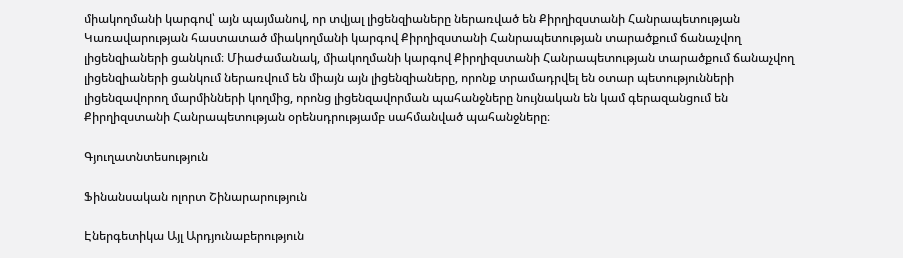միակողմանի կարգով՝ այն պայմանով, որ տվյալ լիցենզիաները ներառված են Քիրղիզստանի Հանրապետության Կառավարության հաստատած միակողմանի կարգով Քիրղիզստանի Հանրապետության տարածքում ճանաչվող լիցենզիաների ցանկում։ Միաժամանակ, միակողմանի կարգով Քիրղիզստանի Հանրապետության տարածքում ճանաչվող լիցենզիաների ցանկում ներառվում են միայն այն լիցենզիաները, որոնք տրամադրվել են օտար պետությունների լիցենզավորող մարմինների կողմից, որոնց լիցենզավորման պահանջները նույնական են կամ գերազանցում են Քիրղիզստանի Հանրապետության օրենսդրությամբ սահմանված պահանջները։

Գյուղատնտեսություն

Ֆինանսական ոլորտ Շինարարություն

Էներգետիկա Այլ Արդյունաբերություն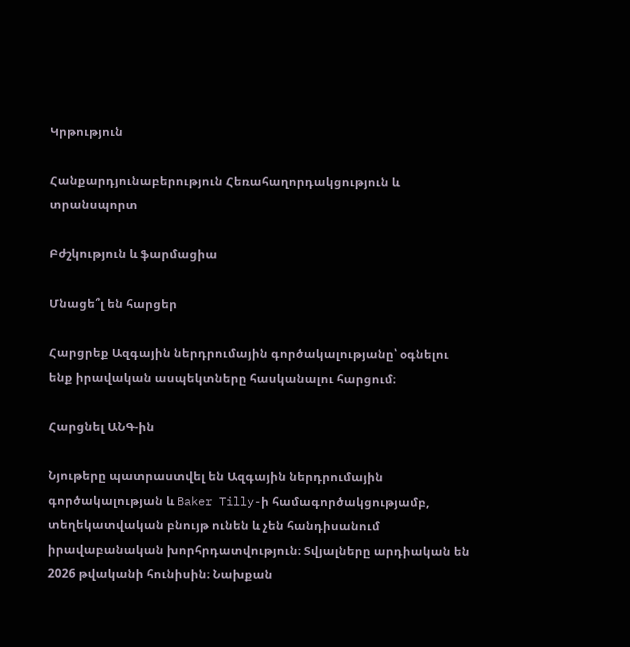Կրթություն

Հանքարդյունաբերություն Հեռահաղորդակցություն և տրանսպորտ

Բժշկություն և ֆարմացիա

Մնացե՞լ են հարցեր

Հարցրեք Ազգային ներդրումային գործակալությանը՝ օգնելու ենք իրավական ասպեկտները հասկանալու հարցում։

Հարցնել ԱՆԳ-ին

Նյութերը պատրաստվել են Ազգային ներդրումային գործակալության և Baker Tilly-ի համագործակցությամբ, տեղեկատվական բնույթ ունեն և չեն հանդիսանում իրավաբանական խորհրդատվություն։ Տվյալները արդիական են 2026 թվականի հունիսին։ Նախքան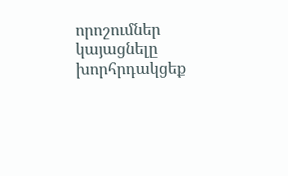որոշումներ կայացնելը խորհրդակցեք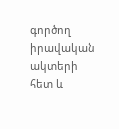գործող իրավական ակտերի հետ և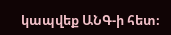կապվեք ԱՆԳ-ի հետ։